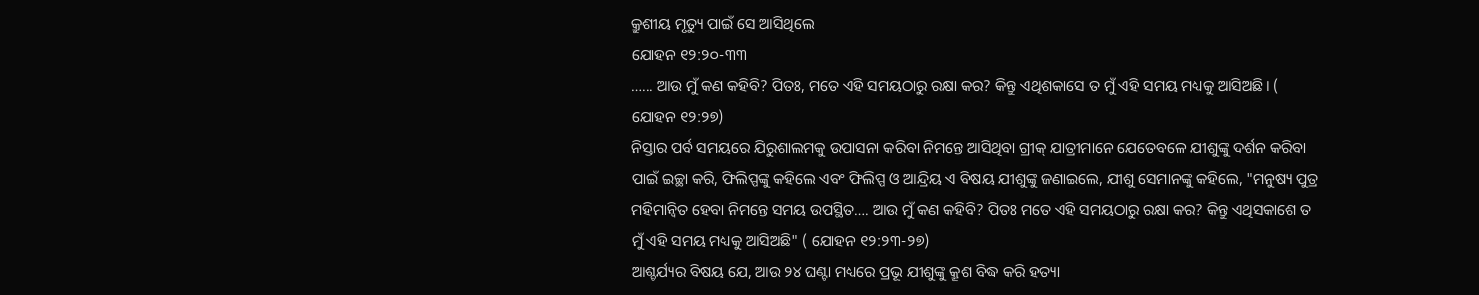କ୍ରୁଶୀୟ ମୃତ୍ୟୁ ପାଇଁ ସେ ଆସିଥିଲେ
ଯୋହନ ୧୨:୨୦-୩୩
…... ଆଉ ମୁଁ କଣ କହିବି? ପିତଃ, ମତେ ଏହି ସମୟଠାରୁ ରକ୍ଷା କର? କିନ୍ତୁ ଏଥିଶକାସେ ତ ମୁଁ ଏହି ସମୟ ମଧ୍ୟକୁ ଆସିଅଛି। ( ଯୋହନ ୧୨:୨୭)
ନିସ୍ତାର ପର୍ବ ସମୟରେ ଯିରୁଶାଲମକୁ ଉପାସନା କରିବା ନିମନ୍ତେ ଆସିଥିବା ଗ୍ରୀକ୍ ଯାତ୍ରୀମାନେ ଯେତେବଳେ ଯୀଶୁଙ୍କୁ ଦର୍ଶନ କରିବା ପାଇଁ ଇଚ୍ଛା କରି, ଫିଲିପ୍ପଙ୍କୁ କହିଲେ ଏବଂ ଫିଲିପ୍ପ ଓ ଆନ୍ଦ୍ରିୟ ଏ ବିଷୟ ଯୀଶୁଙ୍କୁ ଜଣାଇଲେ, ଯୀଶୁ ସେମାନଙ୍କୁ କହିଲେ, "ମନୁଷ୍ୟ ପୁତ୍ର ମହିମାନ୍ଵିତ ହେବା ନିମନ୍ତେ ସମୟ ଉପସ୍ଥିତ…. ଆଉ ମୁଁ କଣ କହିବି? ପିତଃ ମତେ ଏହି ସମୟଠାରୁ ରକ୍ଷା କର? କିନ୍ତୁ ଏଥିସକାଶେ ତ ମୁଁ ଏହି ସମୟ ମଧ୍ୟକୁ ଆସିଅଛି" ( ଯୋହନ ୧୨:୨୩-୨୭)
ଆଶ୍ଚର୍ଯ୍ୟର ବିଷୟ ଯେ, ଆଉ ୨୪ ଘଣ୍ଟା ମଧ୍ୟରେ ପ୍ରଭୂ ଯୀଶୁଙ୍କୁ କ୍ରୂଶ ବିଦ୍ଧ କରି ହତ୍ୟା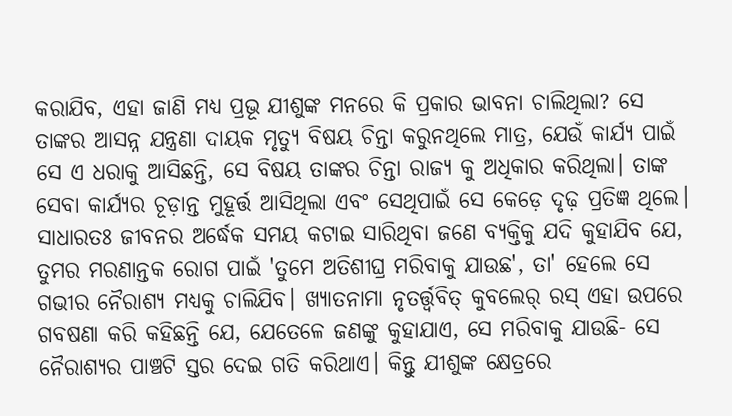କରାଯିବ, ଏହା ଜାଣି ମଧ୍ୟ ପ୍ରଭୂ ଯୀଶୁଙ୍କ ମନରେ କି ପ୍ରକାର ଭାବନା ଚାଲିଥିଲା? ସେ ତାଙ୍କର ଆସନ୍ନ ଯନ୍ତ୍ରଣା ଦାୟକ ମୃତ୍ୟୁ ବିଷୟ ଚିନ୍ତା କରୁନଥିଲେ ମାତ୍ର, ଯେଉଁ କାର୍ଯ୍ୟ ପାଇଁ ସେ ଏ ଧରାକୁ ଆସିଛନ୍ତି, ସେ ବିଷୟ ତାଙ୍କର ଚିନ୍ତା ରାଜ୍ୟ କୁ ଅଧିକାର କରିଥିଲା। ତାଙ୍କ ସେବା କାର୍ଯ୍ୟର ଚୂଡ଼ାନ୍ତ ମୁହୂର୍ତ୍ତ ଆସିଥିଲା ଏବଂ ସେଥିପାଇଁ ସେ କେଡ଼େ ଦୃଢ଼ ପ୍ରତିଜ୍ଞ ଥିଲେ।
ସାଧାରତଃ ଜୀବନର ଅର୍ଦ୍ଧେକ ସମୟ କଟାଇ ସାରିଥିବା ଜଣେ ବ୍ୟକ୍ତିକୁ ଯଦି କୁହାଯିବ ଯେ, ତୁମର ମରଣାନ୍ତକ ରୋଗ ପାଇଁ 'ତୁମେ ଅତିଶୀଘ୍ର ମରିବାକୁ ଯାଉଛ', ତା' ହେଲେ ସେ ଗଭୀର ନୈରାଶ୍ୟ ମଧ୍ୟକୁ ଚାଲିଯିବ। ଖ୍ୟାତନାମା ନୃତର୍ତ୍ତ୍ଵବିତ୍ କୁବଲେର୍ ରସ୍ ଏହା ଉପରେ ଗବଷଣା କରି କହିଛନ୍ତି ଯେ, ଯେତେଳେ ଜଣଙ୍କୁ କୁହାଯାଏ, ସେ ମରିବାକୁ ଯାଉଛି- ସେ ନୈରାଶ୍ୟର ପାଞ୍ଚଟି ସ୍ତର ଦେଇ ଗତି କରିଥାଏ। କିନ୍ତୁ ଯୀଶୁଙ୍କ କ୍ଷେତ୍ରରେ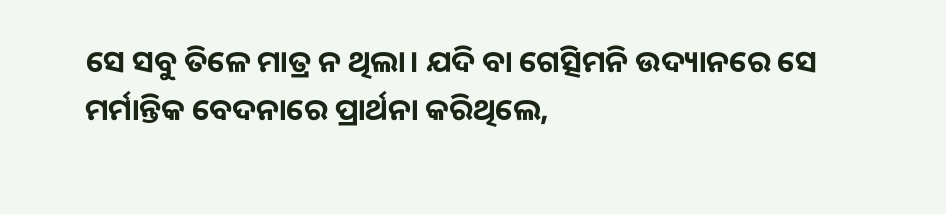ସେ ସବୁ ତିଳେ ମାତ୍ର ନ ଥିଲା। ଯଦି ବା ଗେତ୍ସିମନି ଉଦ୍ୟାନରେ ସେ ମର୍ମାନ୍ତିକ ବେଦନାରେ ପ୍ରାର୍ଥନା କରିଥିଲେ,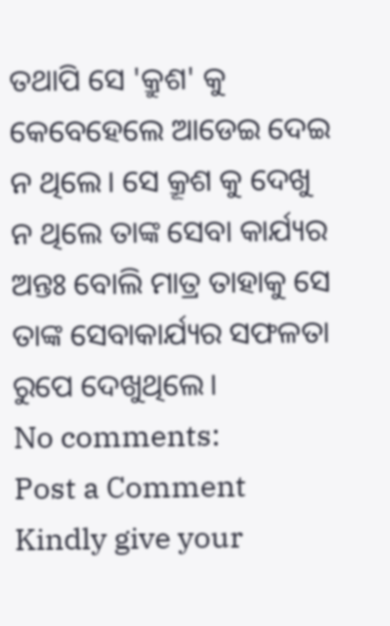ତଥାପି ସେ 'କ୍ରୁଶ' କୁ କେବେହେଲେ ଆଡେଇ ଦେଇ ନ ଥିଲେ। ସେ କ୍ରୂଶ କୁ ଦେଖୁ ନ ଥିଲେ ତାଙ୍କ ସେବା କାର୍ଯ୍ୟର ଅନ୍ତଃ ବୋଲି ମାତ୍ର ତାହାକୁ ସେ ତାଙ୍କ ସେବାକାର୍ଯ୍ୟର ସଫଳତା ରୁପେ ଦେଖୁଥିଲେ।
No comments:
Post a Comment
Kindly give your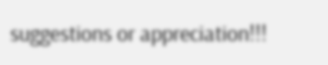suggestions or appreciation!!!